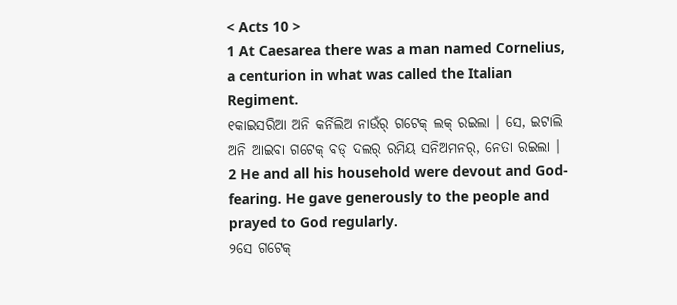< Acts 10 >
1 At Caesarea there was a man named Cornelius, a centurion in what was called the Italian Regiment.
୧କାଇସରିଆ ଅନି କର୍ନିଲିଅ ନାଉଁର୍ ଗଟେକ୍ ଲକ୍ ରଇଲା । ସେ, ଇଟାଲି ଅନି ଆଇବା ଗଟେକ୍ ବଡ୍ ଦଲର୍ ରମିୟ ସନିଅମନର୍, ନେତା ରଇଲା ।
2 He and all his household were devout and God-fearing. He gave generously to the people and prayed to God regularly.
୨ସେ ଗଟେକ୍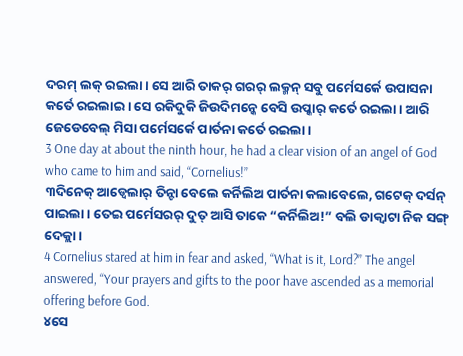ଦରମ୍ ଲକ୍ ରଇଲା । ସେ ଆରି ତାକର୍ ଗରର୍ ଲକ୍ମନ୍ ସବୁ ପର୍ମେସର୍କେ ଉପାସନା କର୍ତେ ରଇଲାଇ । ସେ ରକିଦୁକି ଜିଉଦିମନ୍କେ ବେସି ଉପ୍କାର୍ କର୍ତେ ରଇଲା । ଆରି ଜେଡେବେଲ୍ ମିସା ପର୍ମେସର୍କେ ପାର୍ତନା କର୍ତେ ରଇଲା ।
3 One day at about the ninth hour, he had a clear vision of an angel of God who came to him and said, “Cornelius!”
୩ଦିନେକ୍ ଆଡ୍ବେଲାର୍ ତିନ୍ଟା ବେଲେ କର୍ନିଲିଅ ପାର୍ତନା କଲାବେଲେ, ଗଟେକ୍ ଦର୍ସନ୍ ପାଇଲା । ତେଇ ପର୍ମେସରର୍ ଦୁତ୍ ଆସି ତାକେ “କର୍ନିଲିଅ!” ବଲି ଡାକ୍ବାଟା ନିକ ସଙ୍ଗ୍ ଦେକ୍ଲା ।
4 Cornelius stared at him in fear and asked, “What is it, Lord?” The angel answered, “Your prayers and gifts to the poor have ascended as a memorial offering before God.
୪ସେ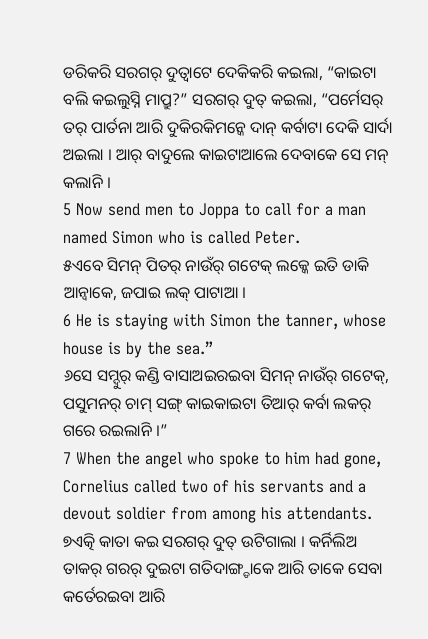ଡରିକରି ସରଗର୍ ଦୁତ୍ବାଟେ ଦେକିକରି କଇଲା, “କାଇଟା ବଲି କଇଲୁସ୍ନି ମାପ୍ରୁ?” ସରଗର୍ ଦୁତ୍ କଇଲା, “ପର୍ମେସର୍ ତର୍ ପାର୍ତନା ଆରି ଦୁକିରକିମନ୍କେ ଦାନ୍ କର୍ବାଟା ଦେକି ସାର୍ଦା ଅଇଲା । ଆର୍ ବାଦୁଲେ କାଇଟାଆଲେ ଦେବାକେ ସେ ମନ୍ କଲାନି ।
5 Now send men to Joppa to call for a man named Simon who is called Peter.
୫ଏବେ ସିମନ୍ ପିତର୍ ନାଉଁର୍ ଗଟେକ୍ ଲକ୍କେ ଇତି ଡାକି ଆନ୍ବାକେ, ଜପାଇ ଲକ୍ ପାଟାଆ ।
6 He is staying with Simon the tanner, whose house is by the sea.”
୬ସେ ସମ୍ଦୁର୍ କଣ୍ଡି ବାସାଅଇରଇବା ସିମନ୍ ନାଉଁର୍ ଗଟେକ୍, ପସୁମନର୍ ଚାମ୍ ସଙ୍ଗ୍ କାଇକାଇଟା ତିଆର୍ କର୍ବା ଲକର୍ ଗରେ ରଇଲାନି ।”
7 When the angel who spoke to him had gone, Cornelius called two of his servants and a devout soldier from among his attendants.
୭ଏତ୍କି କାତା କଇ ସରଗର୍ ଦୁତ୍ ଉଟିଗାଲା । କର୍ନିଲିଅ ତାକର୍ ଗରର୍ ଦୁଇଟା ଗତିଦାଙ୍ଗ୍ଡାକେ ଆରି ତାକେ ସେବା କର୍ତେରଇବା ଆରି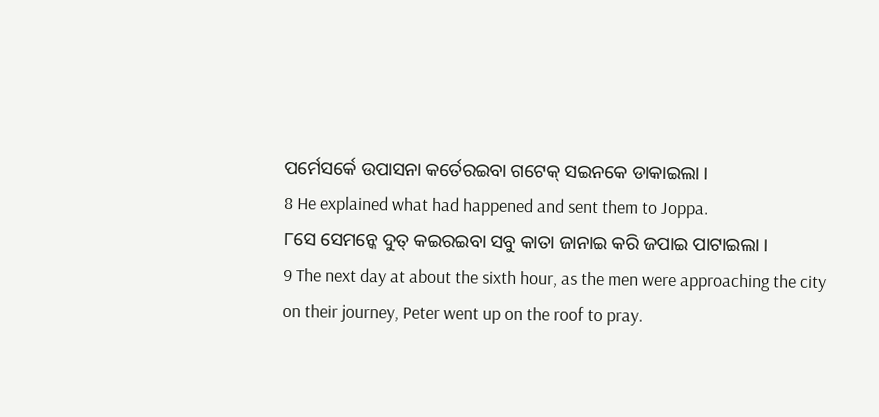ପର୍ମେସର୍କେ ଉପାସନା କର୍ତେରଇବା ଗଟେକ୍ ସଇନକେ ଡାକାଇଲା ।
8 He explained what had happened and sent them to Joppa.
୮ସେ ସେମନ୍କେ ଦୁତ୍ କଇରଇବା ସବୁ କାତା ଜାନାଇ କରି ଜପାଇ ପାଟାଇଲା ।
9 The next day at about the sixth hour, as the men were approaching the city on their journey, Peter went up on the roof to pray.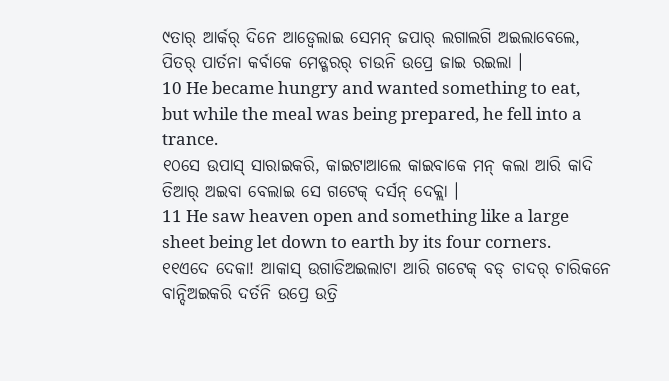୯ତାର୍ ଆର୍କର୍ ଦିନେ ଆଡ୍ବେଲାଇ ସେମନ୍ ଜପାର୍ ଲଗାଲଗି ଅଇଲାବେଲେ, ପିତର୍ ପାର୍ତନା କର୍ବାକେ ମେଡ୍ଗରର୍ ଚାଉନି ଉପ୍ରେ ଜାଇ ରଇଲା ।
10 He became hungry and wanted something to eat, but while the meal was being prepared, he fell into a trance.
୧୦ସେ ଉପାସ୍ ସାରାଇକରି, କାଇଟାଆଲେ କାଇବାକେ ମନ୍ କଲା ଆରି କାଦି ତିଆର୍ ଅଇବା ବେଲାଇ ସେ ଗଟେକ୍ ଦର୍ସନ୍ ଦେକ୍ଲା ।
11 He saw heaven open and something like a large sheet being let down to earth by its four corners.
୧୧ଏଦେ ଦେକା! ଆକାସ୍ ଉଗାଡିଅଇଲାଟା ଆରି ଗଟେକ୍ ବଡ୍ ଚାଦର୍ ଚାରିକନେ ବାନ୍ଦିଅଇକରି ଦର୍ତନି ଉପ୍ରେ ଉତ୍ରି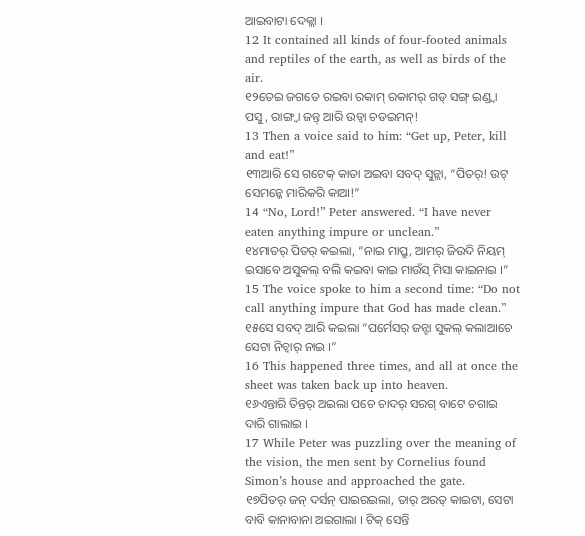ଆଇବାଟା ଦେକ୍ଲା ।
12 It contained all kinds of four-footed animals and reptiles of the earth, as well as birds of the air.
୧୨ତେଇ ଜଗତେ ରଇବା ରକାମ୍ ରକାମର୍ ଗଡ୍ ସଙ୍ଗ୍ ଇଣ୍ଡ୍ବା ପସୁ, ରାଙ୍ଗ୍ବା ଜନ୍ତ୍ ଆରି ଉଡ୍ବା ଚଡଇମନ୍!
13 Then a voice said to him: “Get up, Peter, kill and eat!”
୧୩ଆରି ସେ ଗଟେକ୍ କାତା ଅଇବା ସବଦ୍ ସୁନ୍ଲା, “ପିତର୍! ଉଟ୍ ସେମନ୍କେ ମାରିକରି କାଆ!”
14 “No, Lord!” Peter answered. “I have never eaten anything impure or unclean.”
୧୪ମାତର୍ ପିତର୍ କଇଲା, “ନାଇ ମାପ୍ରୁ, ଆମର୍ ଜିଉଦି ନିୟମ୍ ଇସାବେ ଅସୁକଲ୍ ବଲି କଇବା କାଇ ମାଉଁସ୍ ମିସା କାଇନାଇ ।”
15 The voice spoke to him a second time: “Do not call anything impure that God has made clean.”
୧୫ସେ ସବଦ୍ ଆରି କଇଲା “ପର୍ମେସର୍ ଜନ୍ଟା ସୁକଲ୍ କଲାଆଚେ ସେଟା ନିଚ୍ବାର୍ ନାଇ ।”
16 This happened three times, and all at once the sheet was taken back up into heaven.
୧୬ଏନ୍ତାରି ତିନ୍ତର୍ ଅଇଲା ପଚେ ଚାଦର୍ ସରଗ୍ ବାଟେ ଚଗାଇ ଦାରି ଗାଲାଇ ।
17 While Peter was puzzling over the meaning of the vision, the men sent by Cornelius found Simon’s house and approached the gate.
୧୭ପିତର୍ ଜନ୍ ଦର୍ସନ୍ ପାଇରଇଲା, ତାର୍ ଅରତ୍ କାଇଟା, ସେଟା ବାବି କାନାବାନା ଅଇଗାଲା । ଟିକ୍ ସେନ୍ତି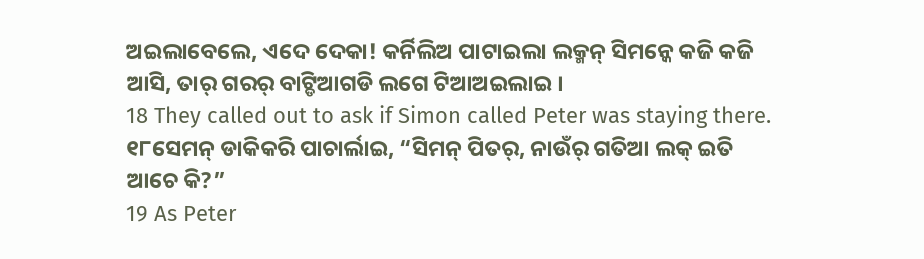ଅଇଲାବେଲେ, ଏଦେ ଦେକା! କର୍ନିଲିଅ ପାଟାଇଲା ଲକ୍ମନ୍ ସିମନ୍କେ କଜି କଜି ଆସି, ତାର୍ ଗରର୍ ବାଟ୍ଡିଆଗଡି ଲଗେ ଟିଆଅଇଲାଇ ।
18 They called out to ask if Simon called Peter was staying there.
୧୮ସେମନ୍ ଡାକିକରି ପାଚାର୍ଲାଇ, “ସିମନ୍ ପିତର୍, ନାଉଁର୍ ଗତିଆ ଲକ୍ ଇତି ଆଚେ କି?”
19 As Peter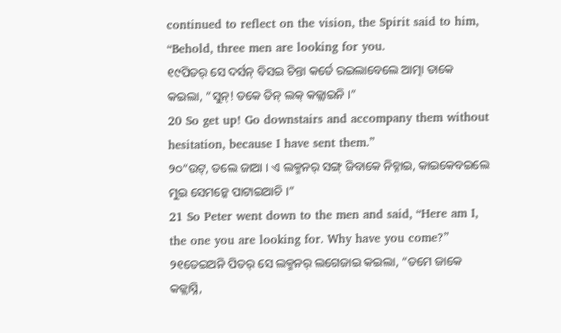continued to reflect on the vision, the Spirit said to him, “Behold, three men are looking for you.
୧୯ପିତର୍ ସେ ଦର୍ସନ୍ ବିସଇ ଚିନ୍ତା କର୍ତେ ରଇଲାବେଲେ ଆତ୍ମା ତାକେ କଇଲା, “ସୁନ୍! ତକେ ତିନ୍ ଲକ୍ କଜ୍ଲାଇନି ।”
20 So get up! Go downstairs and accompany them without hesitation, because I have sent them.”
୨୦“ଉଟ୍, ତଲେ ଜାଆ । ଏ ଲକ୍ମନର୍ ସଙ୍ଗ୍ ଜିବାକେ ନିଚ୍ନାଇ, କାଇକେବଇଲେ ମୁଇ ସେମନ୍କେ ପାଟାଇଆଚି ।”
21 So Peter went down to the men and said, “Here am I, the one you are looking for. Why have you come?”
୨୧ତେଇଅନି ପିତର୍ ସେ ଲକ୍ମନର୍ ଲଗେଜାଇ କଇଲା, “ତମେ ଜାକେ କଜ୍ଲାସ୍ନି,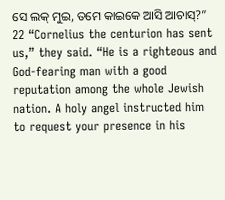ସେ ଲକ୍ ମୁଇ, ତମେ କାଇକେ ଆସି ଆଚାସ୍?”
22 “Cornelius the centurion has sent us,” they said. “He is a righteous and God-fearing man with a good reputation among the whole Jewish nation. A holy angel instructed him to request your presence in his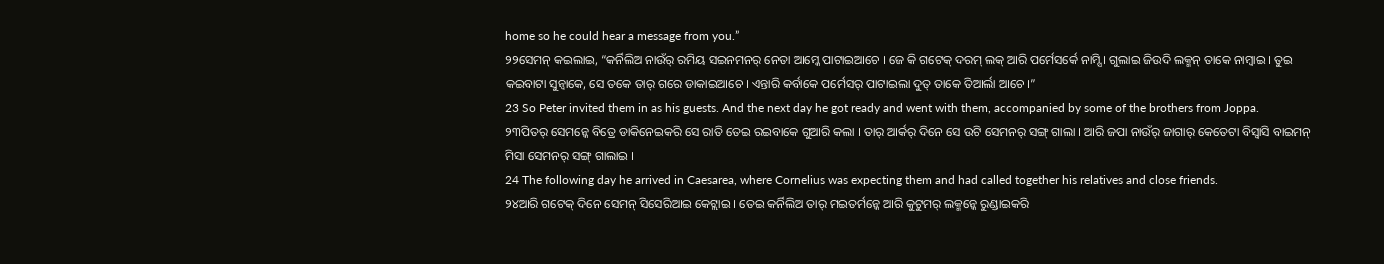home so he could hear a message from you.”
୨୨ସେମନ୍ କଇଲାଇ, “କର୍ନିଲିଅ ନାଉଁର୍ ରମିୟ ସଇନମନର୍ ନେତା ଆମ୍କେ ପାଟାଇଆଚେ । ଜେ କି ଗଟେକ୍ ଦରମ୍ ଲକ୍ ଆରି ପର୍ମେସର୍କେ ନାମ୍ସି । ଗୁଲାଇ ଜିଉଦି ଲକ୍ମନ୍ ତାକେ ନାମ୍ବାଇ । ତୁଇ କଇବାଟା ସୁନ୍ବାକେ, ସେ ତକେ ତାର୍ ଗରେ ଡାକାଇଆଚେ । ଏନ୍ତାରି କର୍ବାକେ ପର୍ମେସର୍ ପାଟାଇଲା ଦୁତ୍ ତାକେ ତିଆର୍ଲା ଆଚେ ।”
23 So Peter invited them in as his guests. And the next day he got ready and went with them, accompanied by some of the brothers from Joppa.
୨୩ପିତର୍ ସେମନ୍କେ ବିତ୍ରେ ଡାକିନେଇକରି ସେ ରାତି ତେଇ ରଇବାକେ ଗୁଆରି କଲା । ତାର୍ ଆର୍କର୍ ଦିନେ ସେ ଉଟି ସେମନର୍ ସଙ୍ଗ୍ ଗାଲା । ଆରି ଜପା ନାଉଁର୍ ଜାଗାର୍ କେତେଟା ବିସ୍ବାସି ବାଇମନ୍ ମିସା ସେମନର୍ ସଙ୍ଗ୍ ଗାଲାଇ ।
24 The following day he arrived in Caesarea, where Cornelius was expecting them and had called together his relatives and close friends.
୨୪ଆରି ଗଟେକ୍ ଦିନେ ସେମନ୍ ସିସେରିଆଇ କେଟ୍ଲାଇ । ତେଇ କର୍ନିଲିଅ ତାର୍ ମଇତର୍ମନ୍କେ ଆରି କୁଟୁମର୍ ଲକ୍ମନ୍କେ ରୁଣ୍ଡାଇକରି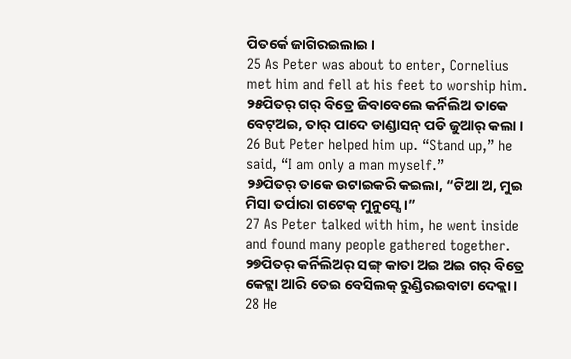ପିତର୍କେ ଜାଗିରଇଲାଇ ।
25 As Peter was about to enter, Cornelius met him and fell at his feet to worship him.
୨୫ପିତର୍ ଗର୍ ବିତ୍ରେ ଜିବାବେଲେ କର୍ନିଲିଅ ତାକେ ବେଟ୍ଅଇ, ତାର୍ ପାଦେ ଡାଣ୍ଡାସନ୍ ପଡି ଜୁଆର୍ କଲା ।
26 But Peter helped him up. “Stand up,” he said, “I am only a man myself.”
୨୬ପିତର୍ ତାକେ ଉଟାଇକରି କଇଲା, “ଟିଆ ଅ, ମୁଇ ମିସା ତର୍ପାରା ଗଟେକ୍ ମୁନୁସ୍ସେ ।”
27 As Peter talked with him, he went inside and found many people gathered together.
୨୭ପିତର୍ କର୍ନିଲିଅର୍ ସଙ୍ଗ୍ କାତା ଅଇ ଅଇ ଗର୍ ବିତ୍ରେ କେଟ୍ଲା ଆରି ତେଇ ବେସିଲକ୍ ରୁଣ୍ଡିରଇବାଟା ଦେକ୍ଲା ।
28 He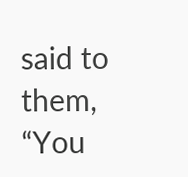said to them, “You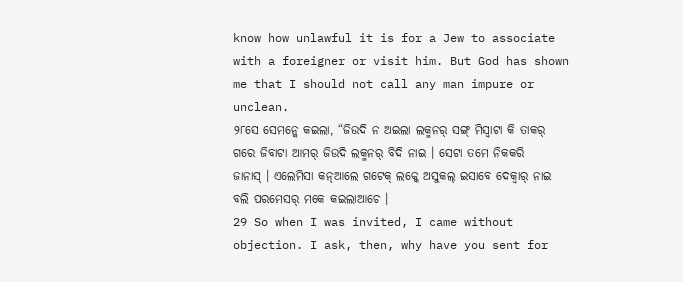know how unlawful it is for a Jew to associate with a foreigner or visit him. But God has shown me that I should not call any man impure or unclean.
୨୮ସେ ସେମନ୍କେ କଇଲା, “ଜିଉଦି ନ ଅଇଲା ଲକ୍ମନର୍ ସଙ୍ଗ୍ ମିସ୍ବାଟା କି ତାକର୍ ଗରେ ଜିବାଟା ଆମର୍ ଜିଉଦି ଲକ୍ମନର୍ ବିଦି ନାଇ । ସେଟା ତମେ ନିକକରି ଜାନାସ୍ । ଏଲେମିସା କନ୍ଆଲେ ଗଟେକ୍ ଲକ୍କେ ଅସୁକଲ୍ ଇସାବେ ଦେକ୍ବାର୍ ନାଇ ବଲି ପରମେସର୍ ମକେ କଇଲାଆଚେ ।
29 So when I was invited, I came without objection. I ask, then, why have you sent for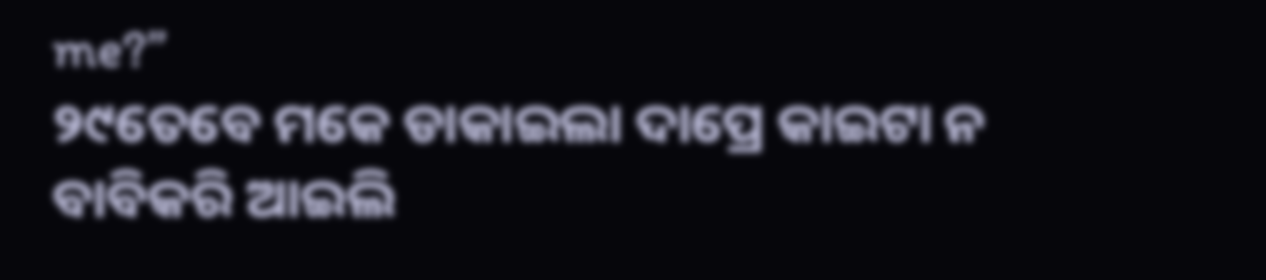me?”
୨୯ତେବେ ମକେ ଡାକାଇଲା ଦାପ୍ରେ କାଇଟା ନ ବାବିକରି ଆଇଲି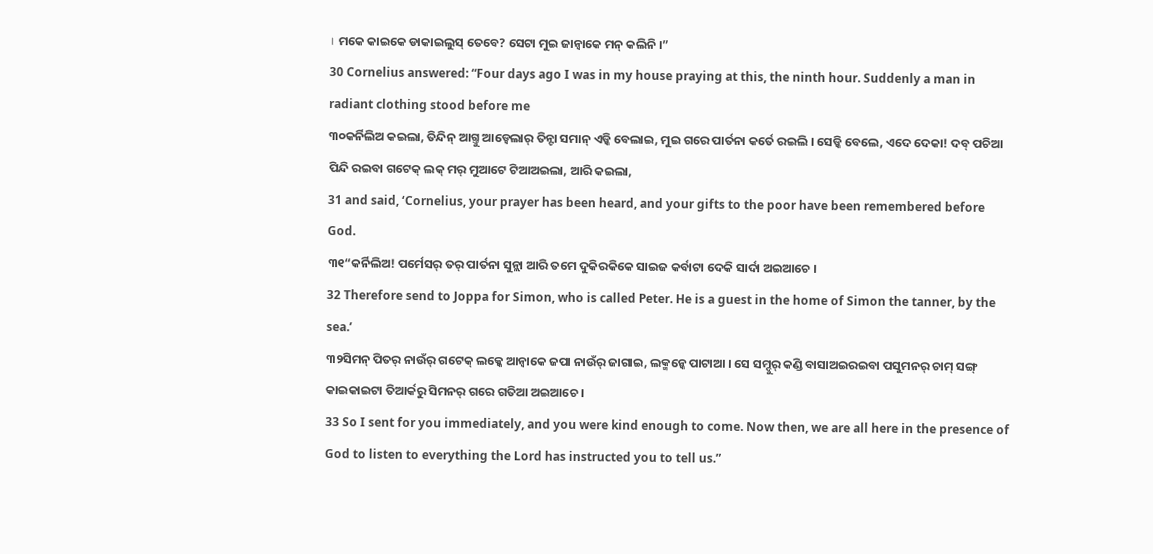। ମକେ କାଇକେ ଡାକାଇଲୁସ୍ ତେବେ? ସେଟା ମୁଇ ଜାନ୍ବାକେ ମନ୍ କଲିନି ।”
30 Cornelius answered: “Four days ago I was in my house praying at this, the ninth hour. Suddenly a man in radiant clothing stood before me
୩୦କର୍ନିଲିଅ କଇଲା, ତିନ୍ଦିନ୍ ଆଗ୍ତୁ ଆଡ୍ବେଲାର୍ ତିନ୍ଟା ସମାନ୍ ଏଡ୍କି ବେଲାଇ, ମୁଇ ଗରେ ପାର୍ତନା କର୍ତେ ରଇଲି । ସେଡ୍କି ବେଲେ, ଏଦେ ଦେକା! ଦବ୍ ପଚିଆ ପିନ୍ଦି ରଇବା ଗଟେକ୍ ଲକ୍ ମର୍ ମୁଆଟେ ଟିଆଅଇଲା, ଆରି କଇଲା,
31 and said, ‘Cornelius, your prayer has been heard, and your gifts to the poor have been remembered before God.
୩୧“କର୍ନିଲିଅ! ପର୍ମେସର୍ ତର୍ ପାର୍ତନା ସୁନ୍ଲା ଆରି ତମେ ଦୁକିରକିକେ ସାଇଜ କର୍ବାଟା ଦେକି ସାର୍ଦା ଅଇଆଚେ ।
32 Therefore send to Joppa for Simon, who is called Peter. He is a guest in the home of Simon the tanner, by the sea.’
୩୨ସିମନ୍ ପିତର୍ ନାଉଁର୍ ଗଟେକ୍ ଲକ୍କେ ଆନ୍ବାକେ ଜପା ନାଉଁର୍ ଜାଗାଇ, ଲକ୍ମନ୍କେ ପାଟାଆ । ସେ ସମ୍ଦୁର୍ କଣ୍ଡି ବାସାଅଇରଇବା ପସୁମନର୍ ଚାମ୍ ସଙ୍ଗ୍ କାଇକାଇଟା ତିଆର୍କରୁ ସିମନର୍ ଗରେ ଗତିଆ ଅଇଆଚେ ।
33 So I sent for you immediately, and you were kind enough to come. Now then, we are all here in the presence of God to listen to everything the Lord has instructed you to tell us.”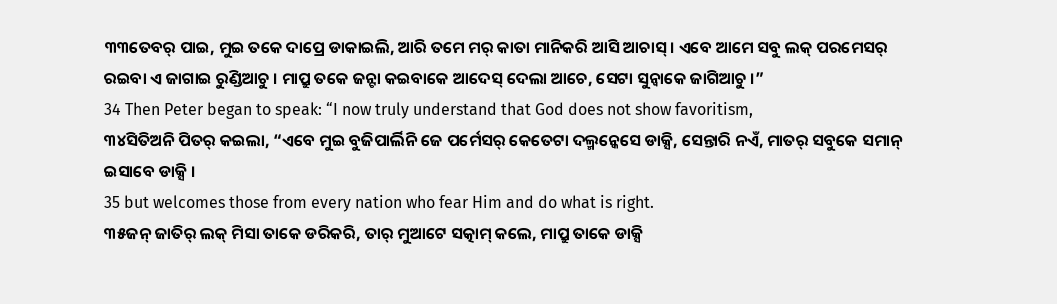୩୩ତେବର୍ ପାଇ, ମୁଇ ତକେ ଦାପ୍ରେ ଡାକାଇଲି, ଆରି ତମେ ମର୍ କାତା ମାନିକରି ଆସି ଆଚାସ୍ । ଏବେ ଆମେ ସବୁ ଲକ୍ ପରମେସର୍ ରଇବା ଏ ଜାଗାଇ ରୁଣ୍ଡିଆଚୁ । ମାପ୍ରୁ ତକେ ଜନ୍ଟା କଇବାକେ ଆଦେସ୍ ଦେଲା ଆଚେ, ସେଟା ସୁନ୍ବାକେ ଜାଗିଆଚୁ ।”
34 Then Peter began to speak: “I now truly understand that God does not show favoritism,
୩୪ସିତିଅନି ପିତର୍ କଇଲା, “ଏବେ ମୁଇ ବୁଜିପାର୍ଲିନି ଜେ ପର୍ମେସର୍ କେତେଟା ଦଲ୍ମନ୍କେସେ ଡାକ୍ସି, ସେନ୍ତାରି ନଏଁ, ମାତର୍ ସବୁକେ ସମାନ୍ ଇସାବେ ଡାକ୍ସି ।
35 but welcomes those from every nation who fear Him and do what is right.
୩୫ଜନ୍ ଜାତିର୍ ଲକ୍ ମିସା ତାକେ ଡରିକରି, ତାର୍ ମୁଆଟେ ସତ୍କାମ୍ କଲେ, ମାପ୍ରୁ ତାକେ ଡାକ୍ସି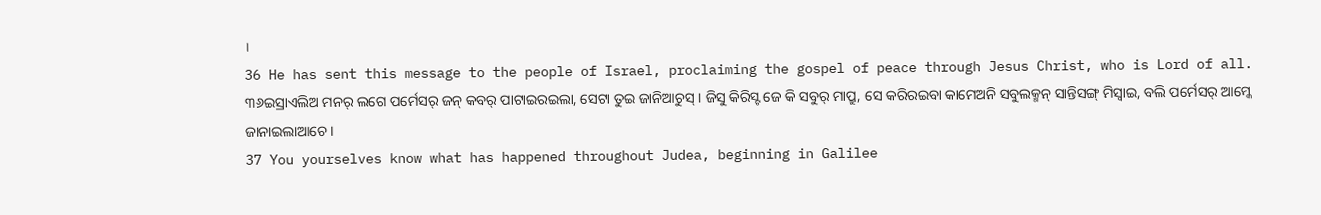।
36 He has sent this message to the people of Israel, proclaiming the gospel of peace through Jesus Christ, who is Lord of all.
୩୬ଇସ୍ରାଏଲିଅ ମନର୍ ଲଗେ ପର୍ମେସର୍ ଜନ୍ କବର୍ ପାଟାଇରଇଲା, ସେଟା ତୁଇ ଜାନିଆଚୁସ୍ । ଜିସୁ କିରିସ୍ଟ ଜେ କି ସବୁର୍ ମାପ୍ରୁ, ସେ କରିରଇବା କାମେଅନି ସବୁଲକ୍ମନ୍ ସାନ୍ତିସଙ୍ଗ୍ ମିସ୍ବାଇ, ବଲି ପର୍ମେସର୍ ଆମ୍କେ ଜାନାଇଲାଆଚେ ।
37 You yourselves know what has happened throughout Judea, beginning in Galilee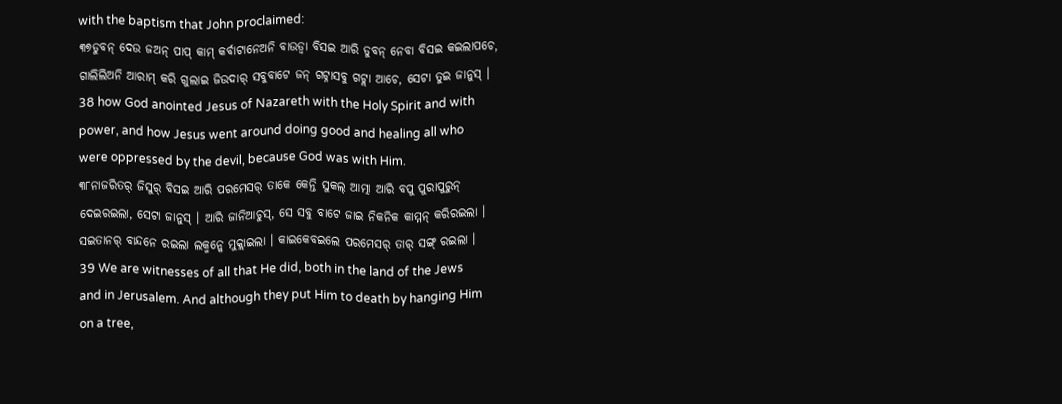with the baptism that John proclaimed:
୩୭ଡୁବନ୍ ଦେଉ ଜଅନ୍ ପାପ୍ କାମ୍ କର୍ବାଟାନେଅନି ବାଉଡ୍ବା ବିସଇ ଆରି ଡୁବନ୍ ନେବା ବିସଇ କଇଲାପଚେ, ଗାଲିଲିଅନି ଆରାମ୍ କରି ଗୁଲାଇ ଜିଉଦାର୍ ସବୁବାଟେ ଜନ୍ ଗଟ୍ନାସବୁ ଗଟ୍ଲା ଆଚେ, ସେଟା ତୁଇ ଜାନୁସ୍ ।
38 how God anointed Jesus of Nazareth with the Holy Spirit and with power, and how Jesus went around doing good and healing all who were oppressed by the devil, because God was with Him.
୩୮ନାଜରିତର୍ ଜିସୁର୍ ବିସଇ ଆରି ପରମେସର୍ ତାକେ କେନ୍ତି ସୁକଲ୍ ଆତ୍ମା ଆରି ବପୁ ପୁରାପୁରୁନ୍ ଦେଇରଇଲା, ସେଟା ଜାନୁସ୍ । ଆରି ଜାନିଆଚୁସ୍, ସେ ସବୁ ବାଟେ ଜାଇ ନିକନିକ କାମ୍ମନ୍ କରିରଇଲା । ସଇତାନର୍ ବାନ୍ଦନେ ରଇଲା ଲକ୍ମନ୍କେ ମୁକ୍ଲାଇଲା । କାଇକେବଇଲେ ପରମେସର୍ ତାର୍ ସଙ୍ଗ୍ ରଇଲା ।
39 We are witnesses of all that He did, both in the land of the Jews and in Jerusalem. And although they put Him to death by hanging Him on a tree,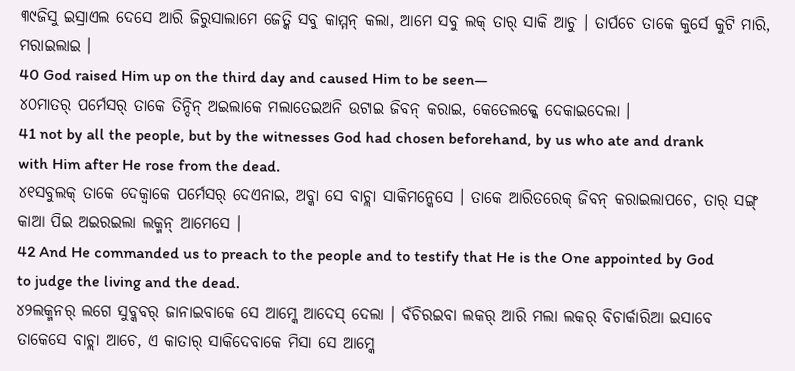୩୯ଜିସୁ ଇସ୍ରାଏଲ ଦେସେ ଆରି ଜିରୁସାଲାମେ ଜେତ୍କି ସବୁ କାମ୍ମନ୍ କଲା, ଆମେ ସବୁ ଲକ୍ ତାର୍ ସାକି ଆଚୁ । ତାର୍ପଚେ ତାକେ କୁର୍ସେ କୁଟି ମାରି, ମରାଇଲାଇ ।
40 God raised Him up on the third day and caused Him to be seen—
୪୦ମାତର୍ ପର୍ମେସର୍ ତାକେ ତିନ୍ଦିନ୍ ଅଇଲାକେ ମଲାତେଇଅନି ଉଟାଇ ଜିବନ୍ କରାଇ, କେତେଲକ୍କେ ଦେକାଇଦେଲା ।
41 not by all the people, but by the witnesses God had chosen beforehand, by us who ate and drank with Him after He rose from the dead.
୪୧ସବୁଲକ୍ ତାକେ ଦେକ୍ବାକେ ପର୍ମେସର୍ ଦେଏନାଇ, ଅବ୍କା ସେ ବାଚ୍ଲା ସାକିମନ୍କେସେ । ତାକେ ଆରିତରେକ୍ ଜିବନ୍ କରାଇଲାପଚେ, ତାର୍ ସଙ୍ଗ୍ କାଆ ପିଇ ଅଇରଇଲା ଲକ୍ମନ୍ ଆମେସେ ।
42 And He commanded us to preach to the people and to testify that He is the One appointed by God to judge the living and the dead.
୪୨ଲକ୍ମନର୍ ଲଗେ ସୁବ୍କବର୍ ଜାନାଇବାକେ ସେ ଆମ୍କେ ଆଦେସ୍ ଦେଲା । ବଁଚିରଇବା ଲକର୍ ଆରି ମଲା ଲକର୍ ବିଚାର୍କାରିଆ ଇସାବେ ତାକେସେ ବାଚ୍ଲା ଆଚେ, ଏ କାତାର୍ ସାକିଦେବାକେ ମିସା ସେ ଆମ୍କେ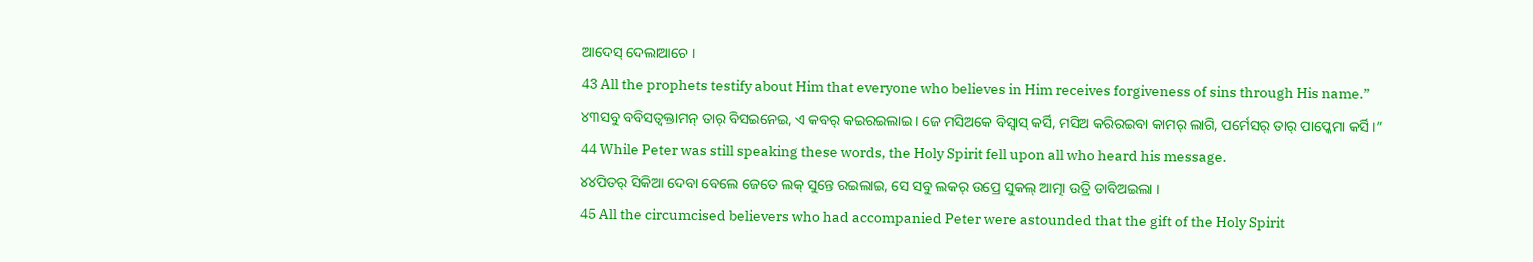ଆଦେସ୍ ଦେଲାଆଚେ ।
43 All the prophets testify about Him that everyone who believes in Him receives forgiveness of sins through His name.”
୪୩ସବୁ ବବିସତ୍ବକ୍ତାମନ୍ ତାର୍ ବିସଇନେଇ, ଏ କବର୍ କଇରଇଲାଇ । ଜେ ମସିଅକେ ବିସ୍ବାସ୍ କର୍ସି, ମସିଅ କରିରଇବା କାମର୍ ଲାଗି, ପର୍ମେସର୍ ତାର୍ ପାପ୍କେମା କର୍ସି ।”
44 While Peter was still speaking these words, the Holy Spirit fell upon all who heard his message.
୪୪ପିତର୍ ସିକିଆ ଦେବା ବେଲେ ଜେତେ ଲକ୍ ସୁନ୍ତେ ରଇଲାଇ, ସେ ସବୁ ଲକର୍ ଉପ୍ରେ ସୁକଲ୍ ଆତ୍ମା ଉତ୍ରି ଡାବିଅଇଲା ।
45 All the circumcised believers who had accompanied Peter were astounded that the gift of the Holy Spirit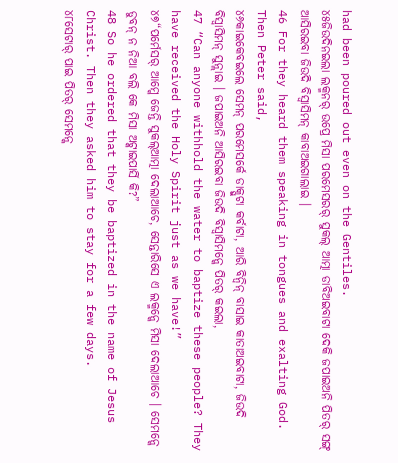had been poured out even on the Gentiles.
୪୫ଜିଉଦିନଇଲା ଲକ୍ମନର୍ ଉପ୍ରେ ମିସା ପରମେସରର୍ ସୁକଲ୍ ଆତ୍ମା ଡାବିଅଇବାଟା ଦେକି ଜପାଇଅନି ପିତର୍ ସଙ୍ଗ୍ ଆସିରଇବା ଜିଉଦି ବିସ୍ବାସିମନ୍ କାବାଅଇଗାଲାଇ ।
46 For they heard them speaking in tongues and exalting God. Then Peter said,
୪୬କାଇକେବଇଲେ ସେମନ୍ ପରମେସର୍କେ ଡାକ୍ପୁଟା କର୍ବାଟା, ଆରି ବିନ୍ବିନ୍ ବାସାଇ କାତାଅଇବାଟା, ଜିଉଦି ବିସ୍ବାସିମନ୍ ସୁନ୍ଲାଇ । ଜପାଇଅନି ଆସିରଇବା ଜିଉଦି ବିସ୍ବାସିମନ୍କେ ପିତର୍ କଇଲା,
47 “Can anyone withhold the water to baptize these people? They have received the Holy Spirit just as we have!”
୪୭“ପର୍ମେସର୍ ଆମ୍କେ ଜେନ୍ତି ସୁକଲ୍ଆତ୍ମା ଦେଲାଆଚେ, ସେନ୍ତାରିସେ ଏ ଲକ୍ମନ୍କେ ମିସା ଦେଲାଆଚେ । ସେମନ୍କେ ଡୁବନ୍ ନ ନିଆ ବଲି କେ ମିସା ଅଟ୍କାଇପାର୍ସି କି?”
48 So he ordered that they be baptized in the name of Jesus Christ. Then they asked him to stay for a few days.
୪୮ସେଟାର୍ ପାଇ ପିତର୍ ସେମନ୍କେ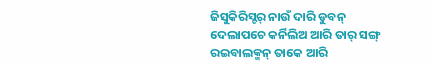ଜିସୁକିରିସ୍ଟର୍ ନାଉଁ ଦାରି ଡୁବନ୍ ଦେଲାପଚେ କର୍ନିଲିଅ ଆରି ତାର୍ ସଙ୍ଗ୍ ରଇବାଲକ୍ମନ୍ ତାକେ ଆରି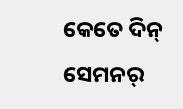କେତେ ଦିନ୍ ସେମନର୍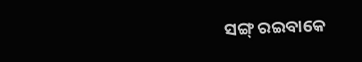ସଙ୍ଗ୍ ରଇବାକେ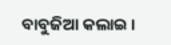ବାବୁଜିଆ କଲାଇ ।